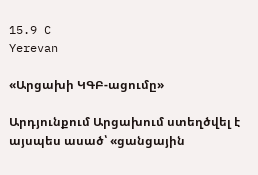15.9 C
Yerevan

«Արցախի ԿԳԲ-ացումը»

Արդյունքում Արցախում ստեղծվել է այսպես ասած՝ «ցանցային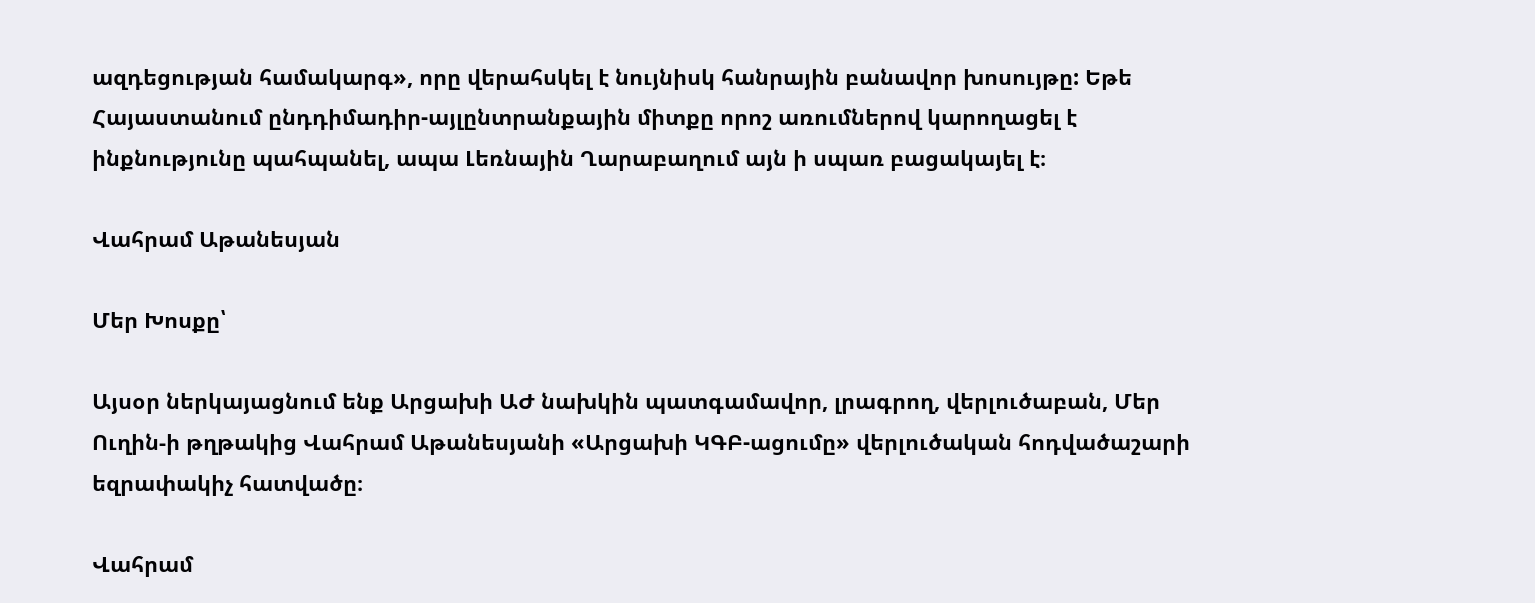ազդեցության համակարգ», որը վերահսկել է նույնիսկ հանրային բանավոր խոսույթը: Եթե Հայաստանում ընդդիմադիր-այլընտրանքային միտքը որոշ առումներով կարողացել է ինքնությունը պահպանել, ապա Լեռնային Ղարաբաղում այն ի սպառ բացակայել է։

Վահրամ Աթանեսյան

Մեր Խոսքը՝

Այսօր ներկայացնում ենք Արցախի ԱԺ նախկին պատգամավոր, լրագրող, վերլուծաբան, Մեր Ուղին‑ի թղթակից Վահրամ Աթանեսյանի «Արցախի ԿԳԲ-ացումը» վերլուծական հոդվածաշարի   եզրափակիչ հատվածը։

Վահրամ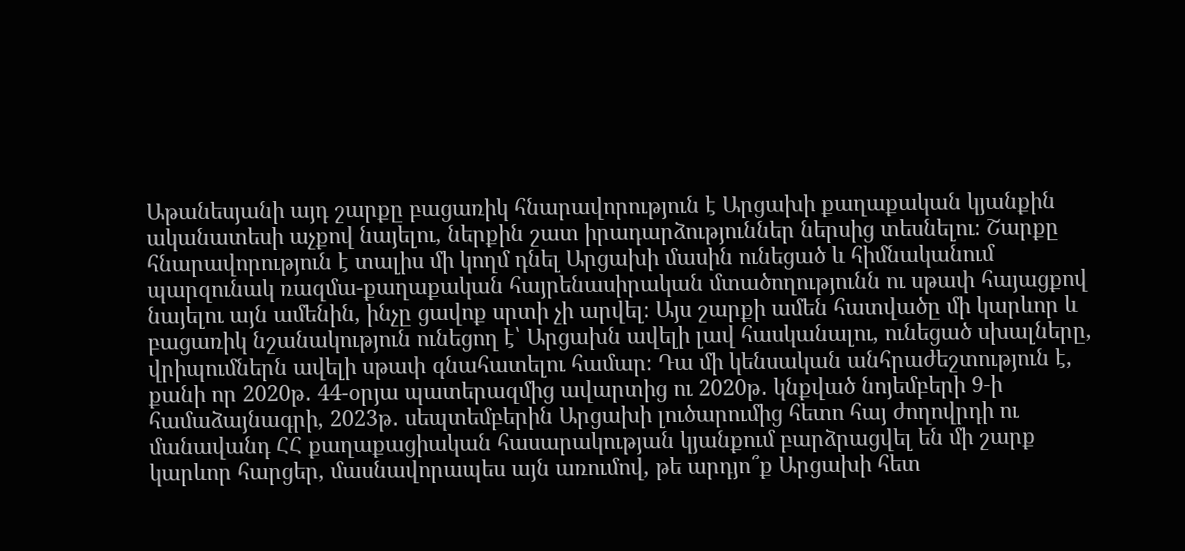Աթանեսյանի այդ շարքը բացառիկ հնարավորություն է Արցախի քաղաքական կյանքին ականատեսի աչքով նայելու, ներքին շատ իրադարձություններ ներսից տեսնելու։ Շարքը հնարավորություն է տալիս մի կողմ դնել Արցախի մասին ունեցած և հիմնականում պարզունակ ռազմա-քաղաքական հայրենասիրական մտածողությունն ու սթափ հայացքով նայելու այն ամենին, ինչը ցավոք սրտի չի արվել։ Այս շարքի ամեն հատվածը մի կարևոր և բացառիկ նշանակություն ունեցող է՝ Արցախն ավելի լավ հասկանալու, ունեցած սխալները, վրիպումներն ավելի սթափ գնահատելու համար։ Դա մի կենսական անհրաժեշտություն է, քանի որ 2020թ․ 44-օրյա պատերազմից ավարտից ու 2020թ․ կնքված նոյեմբերի 9‑ի համաձայնագրի, 2023թ․ սեպտեմբերին Արցախի լուծարումից հետո հայ ժողովրդի ու մանավանդ ՀՀ քաղաքացիական հասարակության կյանքում բարձրացվել են մի շարք կարևոր հարցեր, մասնավորապես այն առումով, թե արդյո՞ք Արցախի հետ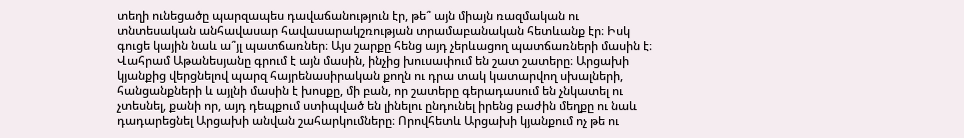տեղի ունեցածը պարզապես դավաճանություն էր, թե՞ այն միայն ռազմական ու տնտեսական անհավասար հավասարակշռության տրամաբանական հետևանք էր։ Իսկ գուցե կային նաև ա՞յլ պատճառներ։ Այս շարքը հենց այդ չերևացող պատճառների մասին է։ Վահրամ Աթանեսյանը գրում է այն մասին, ինչից խուսափում են շատ շատերը։ Արցախի կյանքից վերցնելով պարզ հայրենասիրական քողն ու դրա տակ կատարվող սխալների, հանցանքների և այլնի մասին է խոսքը, մի բան, որ շատերը գերադասում են չնկատել ու չտեսնել, քանի որ, այդ դեպքում ստիպված են լինելու ընդունել իրենց բաժին մեղքը ու նաև դադարեցնել Արցախի անվան շահարկումները։ Որովհետև Արցախի կյանքում ոչ թե ու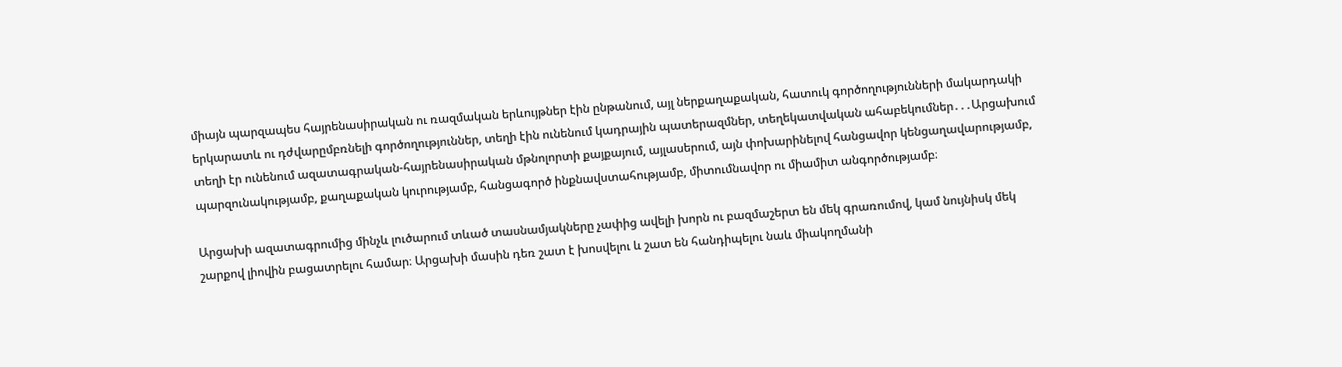միայն պարզապես հայրենասիրական ու ռազմական երևույթներ էին ընթանում, այլ ներքաղաքական, հատուկ գործողությունների մակարդակի երկարատև ու դժվարըմբռնելի գործողություններ, տեղի էին ունենում կադրային պատերազմներ, տեղեկատվական ահաբեկումներ․․․Արցախում տեղի էր ունենում ազատագրական-հայրենասիրական մթնոլորտի քայքայում, այլասերում, այն փոխարինելով հանցավոր կենցաղավարությամբ, պարզունակությամբ, քաղաքական կուրությամբ, հանցագործ ինքնավստահությամբ, միտումնավոր ու միամիտ անգործությամբ։

Արցախի ազատագրումից մինչև լուծարում տևած տասնամյակները չափից ավելի խորն ու բազմաշերտ են մեկ գրառումով, կամ նույնիսկ մեկ շարքով լիովին բացատրելու համար։ Արցախի մասին դեռ շատ է խոսվելու և շատ են հանդիպելու նաև միակողմանի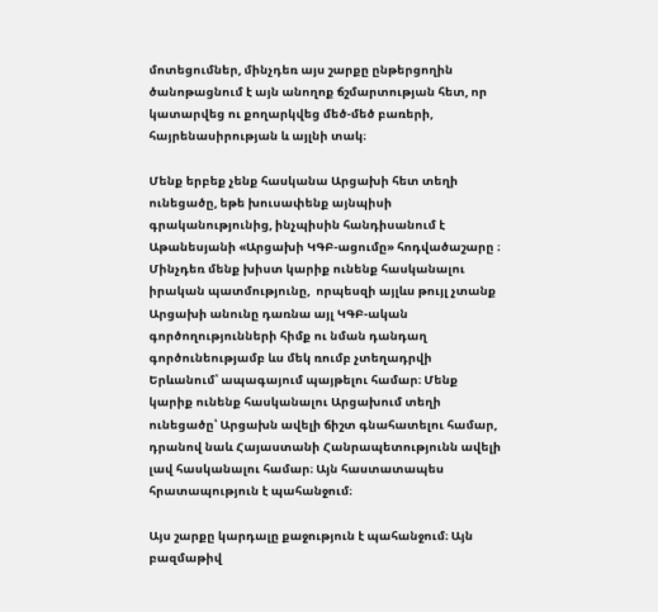մոտեցումներ, մինչդեռ այս շարքը ընթերցողին ծանոթացնում է այն անողոք ճշմարտության հետ, որ կատարվեց ու քողարկվեց մեծ-մեծ բառերի, հայրենասիրության և այլնի տակ։

Մենք երբեք չենք հասկանա Արցախի հետ տեղի ունեցածը, եթե խուսափենք այնպիսի գրականությունից, ինչպիսին հանդիսանում է Աթանեսյանի «Արցախի ԿԳԲ-ացումը» հոդվածաշարը ։ Մինչդեռ մենք խիստ կարիք ունենք հասկանալու իրական պատմությունը,  որպեսզի այլևս թույլ չտանք Արցախի անունը դառնա այլ ԿԳԲ-ական գործողությունների հիմք ու նման դանդաղ գործունեությամբ ևս մեկ ռումբ չտեղադրվի Երևանում՝ ապագայում պայթելու համար։ Մենք կարիք ունենք հասկանալու Արցախում տեղի ունեցածը՝ Արցախն ավելի ճիշտ գնահատելու համար, դրանով նաև Հայաստանի Հանրապետությունն ավելի լավ հասկանալու համար։ Այն հաստատապես հրատապություն է պահանջում։

Այս շարքը կարդալը քաջություն է պահանջում։ Այն բազմաթիվ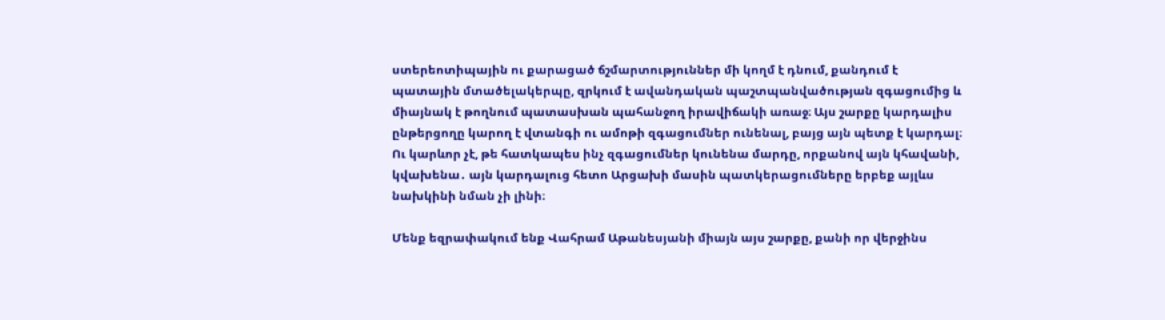ստերեոտիպային ու քարացած ճշմարտություններ մի կողմ է դնում, քանդում է պատային մտածելակերպը, զրկում է ավանդական պաշտպանվածության զգացումից և միայնակ է թողնում պատասխան պահանջող իրավիճակի առաջ։ Այս շարքը կարդալիս ընթերցողը կարող է վտանգի ու ամոթի զգացումներ ունենալ, բայց այն պետք է կարդալ։ Ու կարևոր չէ, թե հատկապես ինչ զգացումներ կունենա մարդը, որքանով այն կհավանի, կվախենա․ այն կարդալուց հետո Արցախի մասին պատկերացումները երբեք այլևս նախկինի նման չի լինի։

Մենք եզրափակում ենք Վահրամ Աթանեսյանի միայն այս շարքը, քանի որ վերջինս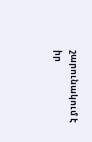շարունակում է իր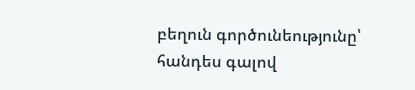բեղուն գործունեությունը՝ հանդես գալով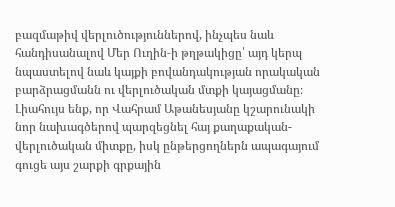բազմաթիվ վերլուծություններով, ինչպես նաև հանդիսանալով Մեր Ուղին‑ի թղթակիցը՝ այդ կերպ նպաստելով նաև կայքի բովանդակության որակական բարձրացմանն ու վերլուծական մտքի կայացմանը։ Լիահույս ենք, որ Վահրամ Աթանեսյանը կշարունակի նոր նախագծերով պարզեցնել հայ քաղաքական-վերլուծական միտքը, իսկ ընթերցողներն ապագայում գուցե այս շարքի գրքային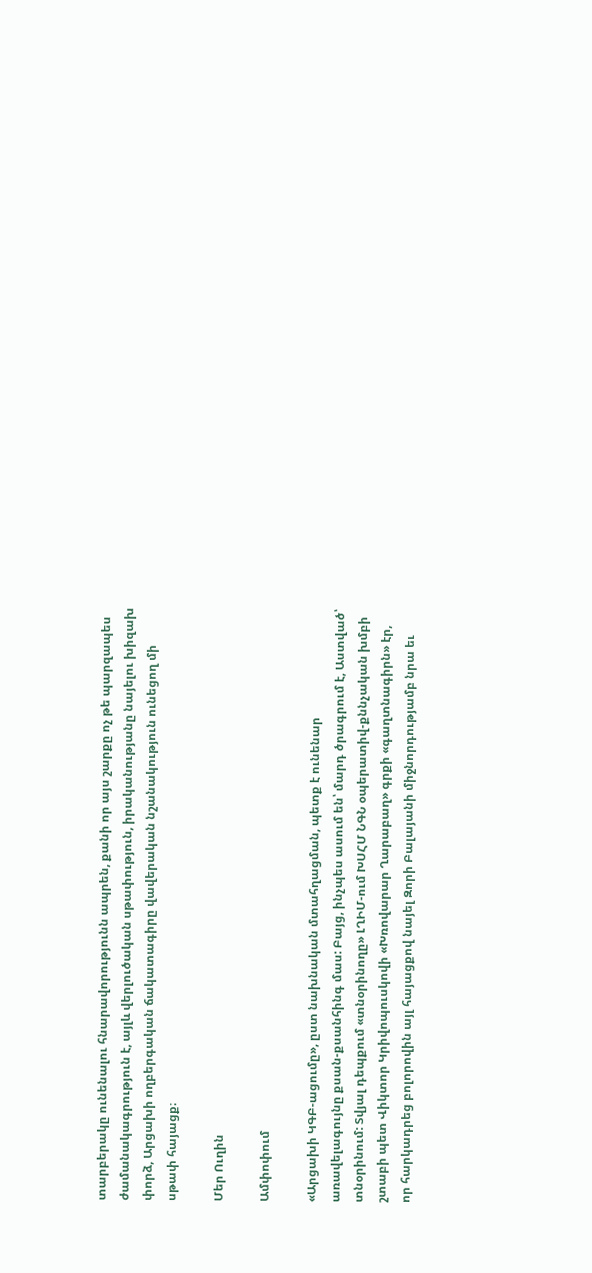տարբերակը ունենալու հնարավորությունն ապրեն, քանի որ այս շարքը ոչ թե պարզապես ժամանակագրություն է, այլև վերլուծական սթափություն, իրականությանը նայելու խիզախ փորձ, Արցախի ողբերգական ճակատագիրը վավերական նշանակություն ունեցող մի սթափ հայացք։

Մեր Ուղին

Ամփոփում

«Արցախի ԿԳԲ-ացումը», ըստ նախնական մտահղացման, պետք է ունենար առավելագույնը քսան-քսանհինգ մաս: Բայց, ինչպես ասում են՝ մարդ ծրագրում է, Աստված՝ տնօրինում: Տվյալ դեպքում «տնօրինողը» ԼՂԻՄ-ում ԽՍՀՄ ՆԳՆ օպերատիվ-քննչական խմբի շտաբի պետ Վիկտոր Կրիվոպուսկովի «Խռովարար Ղարաբաղ» գրքի «գաղտնագիրն» էր, որ հարկադրեց բոլորովին այլ հայացքով նայել Զորի Բալայանի միջնորդությամբ նրա եւ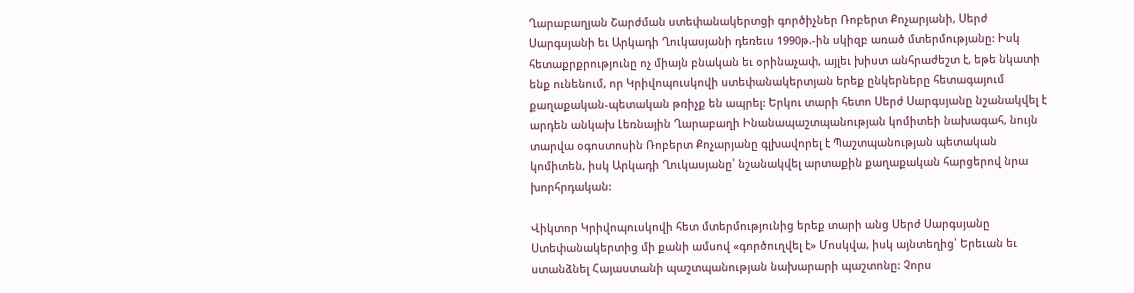Ղարաբաղյան Շարժման ստեփանակերտցի գործիչներ Ռոբերտ Քոչարյանի, Սերժ Սարգսյանի եւ Արկադի Ղուկասյանի դեռեւս 1990թ.-ին սկիզբ առած մտերմությանը: Իսկ հետաքրքրությունը ոչ միայն բնական եւ օրինաչափ, այլեւ խիստ անհրաժեշտ է, եթե նկատի ենք ունենում, որ Կրիվոպուսկովի ստեփանակերտյան երեք ընկերները հետագայում քաղաքական-պետական թռիչք են ապրել: Երկու տարի հետո Սերժ Սարգսյանը նշանակվել է արդեն անկախ Լեռնային Ղարաբաղի Ինանապաշտպանության կոմիտեի նախագահ, նույն տարվա օգոստոսին Ռոբերտ Քոչարյանը գլխավորել է Պաշտպանության պետական կոմիտեն, իսկ Արկադի Ղուկասյանը՝ նշանակվել արտաքին քաղաքական հարցերով նրա խորհրդական:

Վիկտոր Կրիվոպուսկովի հետ մտերմությունից երեք տարի անց Սերժ Սարգսյանը Ստեփանակերտից մի քանի ամսով «գործուղվել է» Մոսկվա, իսկ այնտեղից՝ Երեւան եւ ստանձնել Հայաստանի պաշտպանության նախարարի պաշտոնը: Չորս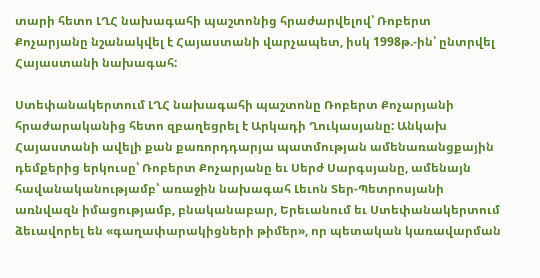տարի հետո ԼՂՀ նախագահի պաշտոնից հրաժարվելով՝ Ռոբերտ Քոչարյանը նշանակվել է Հայաստանի վարչապետ, իսկ 1998թ.-ին՝ ընտրվել Հայաստանի նախագահ:

Ստեփանակերտում ԼՂՀ նախագահի պաշտոնը Ռոբերտ Քոչարյանի հրաժարականից հետո զբաղեցրել է Արկադի Ղուկասյանը: Անկախ Հայաստանի ավելի քան քառորդդարյա պատմության ամենառանցքային դեմքերից երկուսը՝ Ռոբերտ Քոչարյանը եւ Սերժ Սարգսյանը, ամենայն հավանականությամբ՝ առաջին նախագահ Լեւոն Տեր-Պետրոսյանի առնվազն իմացությամբ, բնականաբար, Երեւանում եւ Ստեփանակերտում ձեւավորել են «գաղափարակիցների թիմեր», որ պետական կառավարման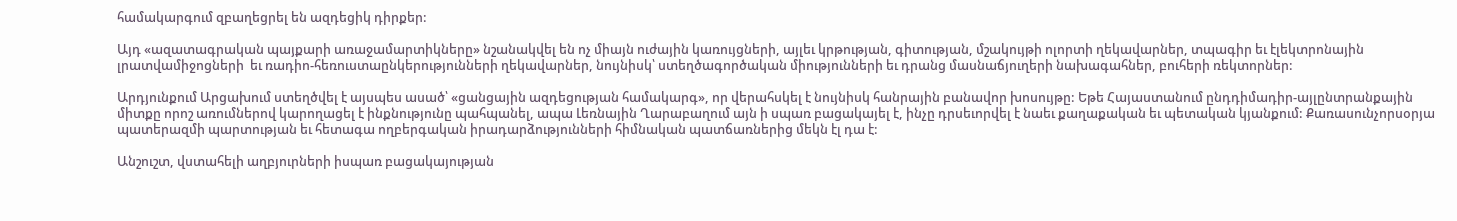համակարգում զբաղեցրել են ազդեցիկ դիրքեր:

Այդ «ազատագրական պայքարի առաջամարտիկները» նշանակվել են ոչ միայն ուժային կառույցների, այլեւ կրթության, գիտության, մշակույթի ոլորտի ղեկավարներ, տպագիր եւ էլեկտրոնային լրատվամիջոցների  եւ ռադիո-հեռուստաընկերությունների ղեկավարներ, նույնիսկ՝ ստեղծագործական միությունների եւ դրանց մասնաճյուղերի նախագահներ, բուհերի ռեկտորներ:

Արդյունքում Արցախում ստեղծվել է այսպես ասած՝ «ցանցային ազդեցության համակարգ», որ վերահսկել է նույնիսկ հանրային բանավոր խոսույթը: Եթե Հայաստանում ընդդիմադիր-այլընտրանքային միտքը որոշ առումներով կարողացել է ինքնությունը պահպանել, ապա Լեռնային Ղարաբաղում այն ի սպառ բացակայել է, ինչը դրսեւորվել է նաեւ քաղաքական եւ պետական կյանքում: Քառասունչորսօրյա պատերազմի պարտության եւ հետագա ողբերգական իրադարձությունների հիմնական պատճառներից մեկն էլ դա է:

Անշուշտ, վստահելի աղբյուրների իսպառ բացակայության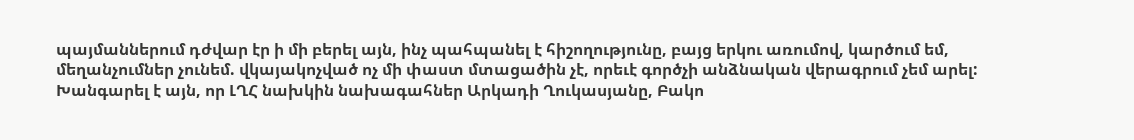պայմաններում դժվար էր ի մի բերել այն, ինչ պահպանել է հիշողությունը, բայց երկու առումով, կարծում եմ, մեղանչումներ չունեմ. վկայակոչված ոչ մի փաստ մտացածին չէ, որեւէ գործչի անձնական վերագրում չեմ արել: Խանգարել է այն, որ ԼՂՀ նախկին նախագահներ Արկադի Ղուկասյանը, Բակո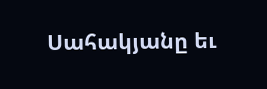Սահակյանը եւ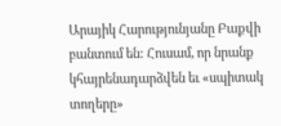Արայիկ Հարությունյանը Բաքվի բանտում են: Հուսամ, որ նրանք կհայրենադարձվեն եւ «սպիտակ տողերը»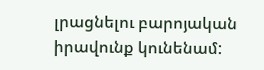լրացնելու բարոյական իրավունք կունենամ: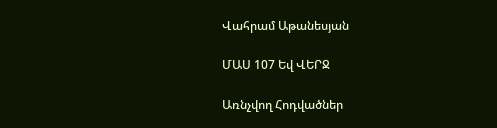Վահրամ Աթանեսյան

ՄԱՍ 107 Եվ ՎԵՐՋ

Առնչվող Հոդվածներ